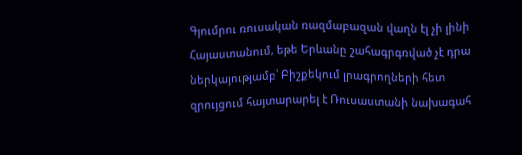Գյումրու ռուսական ռազմաբազան վաղն էլ չի լինի Հայաստանում, եթե Երևանը շահագրգռված չէ դրա ներկայությամբ՝ Բիշքեկում լրագրողների հետ զրույցում հայտարարել է Ռուսաստանի նախագահ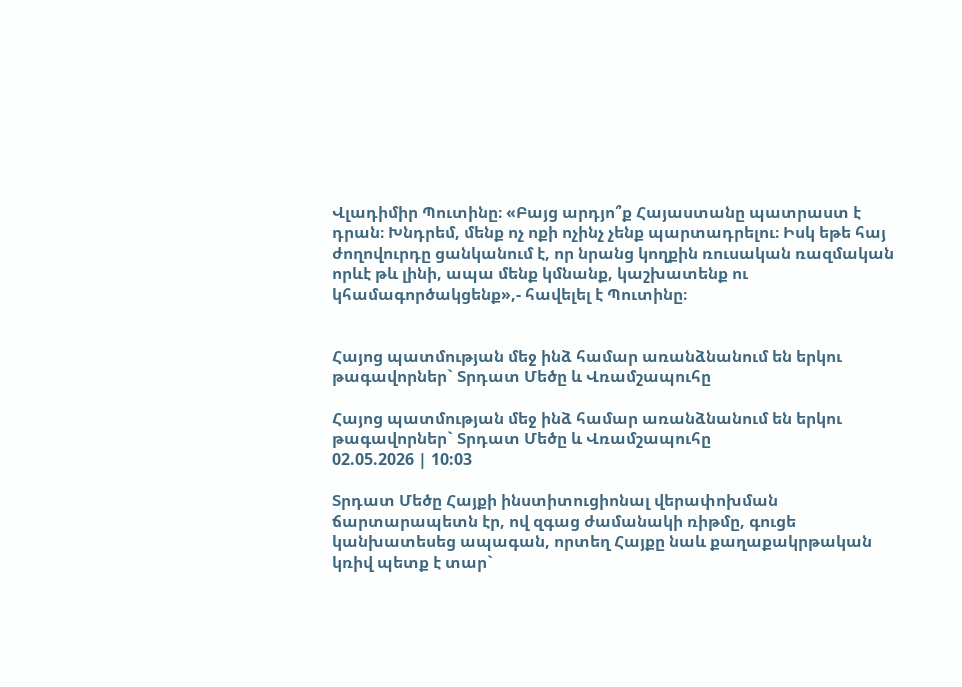Վլադիմիր Պուտինը։ «Բայց արդյո՞ք Հայաստանը պատրաստ է դրան։ Խնդրեմ, մենք ոչ ոքի ոչինչ չենք պարտադրելու։ Իսկ եթե հայ ժողովուրդը ցանկանում է, որ նրանց կողքին ռուսական ռազմական որևէ թև լինի, ապա մենք կմնանք, կաշխատենք ու կհամագործակցենք»,- հավելել է Պուտինը։


Հայոց պատմության մեջ ինձ համար առանձնանում են երկու թագավորներ` Տրդատ Մեծը և Վռամշապուհը

Հայոց պատմության մեջ ինձ համար առանձնանում են երկու թագավորներ` Տրդատ Մեծը և Վռամշապուհը
02.05.2026 | 10:03

Տրդատ Մեծը Հայքի ինստիտուցիոնալ վերափոխման ճարտարապետն էր, ով զգաց ժամանակի ռիթմը, գուցե կանխատեսեց ապագան, որտեղ Հայքը նաև քաղաքակրթական կռիվ պետք է տար`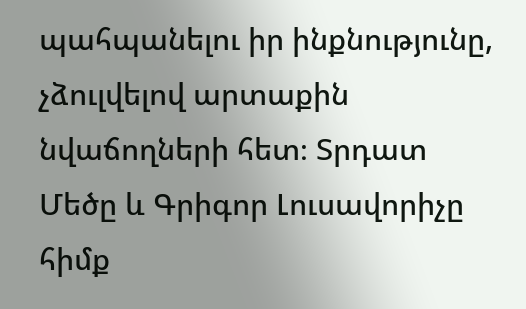պահպանելու իր ինքնությունը, չձուլվելով արտաքին նվաճողների հետ։ Տրդատ Մեծը և Գրիգոր Լուսավորիչը հիմք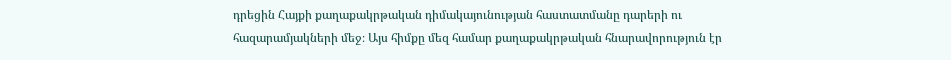դրեցին Հայքի քաղաքակրթական դիմակայունության հաստատմանը դարերի ու հազարամյակների մեջ։ Այս հիմքը մեզ համար քաղաքակրթական հնարավորություն էր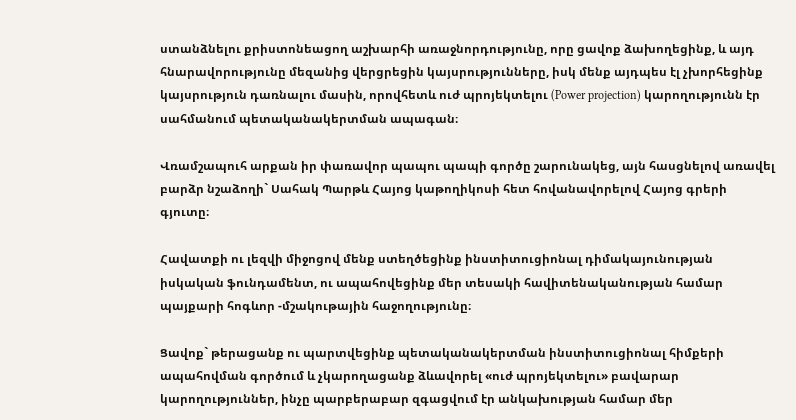ստանձնելու քրիստոնեացող աշխարհի առաջնորդությունը, որը ցավոք ձախողեցինք, և այդ հնարավորությունը մեզանից վերցրեցին կայսրությունները, իսկ մենք այդպես էլ չխորհեցինք կայսրություն դառնալու մասին, որովհետև ուժ պրոյեկտելու (Power projection) կարողությունն էր սահմանում պետականակերտման ապագան։

Վռամշապուհ արքան իր փառավոր պապու պապի գործը շարունակեց, այն հասցնելով առավել բարձր նշաձողի` Սահակ Պարթև Հայոց կաթողիկոսի հետ հովանավորելով Հայոց գրերի գյուտը։

Հավատքի ու լեզվի միջոցով մենք ստեղծեցինք ինստիտուցիոնալ դիմակայունության իսկական ֆունդամենտ, ու ապահովեցինք մեր տեսակի հավիտենականության համար պայքարի հոգևոր -մշակութային հաջողությունը։

Ցավոք` թերացանք ու պարտվեցինք պետականակերտման ինստիտուցիոնալ հիմքերի ապահովման գործում և չկարողացանք ձևավորել «ուժ պրոյեկտելու» բավարար կարողություններ, ինչը պարբերաբար զգացվում էր անկախության համար մեր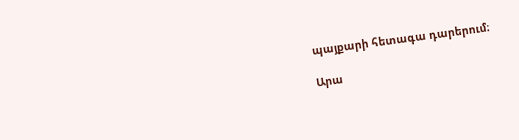պայքարի հետագա դարերում։

Արա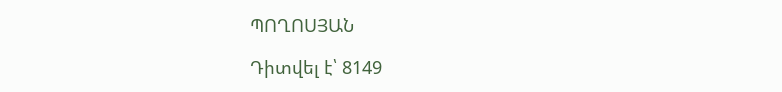ՊՈՂՈՍՅԱՆ

Դիտվել է՝ 8149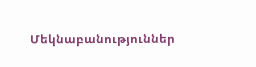Մեկնաբանություններ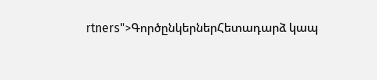rtners">ԳործընկերներՀետադարձ կապ